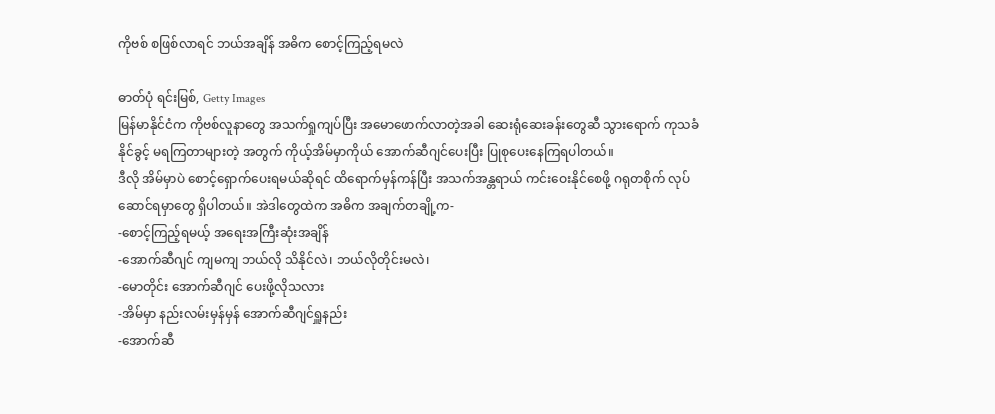ကိုဗစ် စဖြစ်လာရင် ဘယ်အချိန် အဓိက စောင့်ကြည့်ရမလဲ

ဓာတ်ပုံ ရင်းမြစ်, Getty Images
မြန်မာနိုင်ငံက ကိုဗစ်လူနာတွေ အသက်ရှုကျပ်ပြီး အမောဖောက်လာတဲ့အခါ ဆေးရုံဆေးခန်းတွေဆီ သွားရောက် ကုသခံနိုင်ခွင့် မရကြတာများတဲ့ အတွက် ကိုယ့်အိမ်မှာကိုယ် အောက်ဆီဂျင်ပေးပြီး ပြုစုပေးနေကြရပါတယ်။
ဒီလို အိမ်မှာပဲ စောင့်ရှောက်ပေးရမယ်ဆိုရင် ထိရောက်မှန်ကန်ပြီး အသက်အန္တရာယ် ကင်းဝေးနိုင်စေဖို့ ဂရုတစိုက် လုပ်ဆောင်ရမှာတွေ ရှိပါတယ်။ အဲဒါတွေထဲက အဓိက အချက်တချို့က-
-စောင့်ကြည့်ရမယ့် အရေးအကြီးဆုံးအချိန်
-အောက်ဆီဂျင် ကျမကျ ဘယ်လို သိနိုင်လဲ၊ ဘယ်လိုတိုင်းမလဲ၊
-မောတိုင်း အောက်ဆီဂျင် ပေးဖို့လိုသလား
-အိမ်မှာ နည်းလမ်းမှန်မှန် အောက်ဆီဂျင်ရှူနည်း
-အောက်ဆီ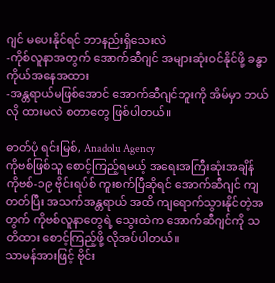ဂျင် မပေးနိုင်ရင် ဘာနည်းရှိသေးလဲ
-ကိုစ်လူနာအတွက် အောက်ဆီဂျင် အများဆုံးဝင်နိုင်ဖို့ ခန္ဓာကိုယ်အနေအထား
-အန္တရာယ်မဖြစ်အောင် အောက်ဆီဂျင်ဘူးကို အိမ်မှာ ဘယ်လို ထားမလဲ စတာတွေ ဖြစ်ပါတယ်။

ဓာတ်ပုံ ရင်းမြစ်, Anadolu Agency
ကိုဗစ်ဖြစ်သူ စောင့်ကြည့်ရမယ့် အရေးအကြီးဆုံးအချိန်
ကိုဗစ်-၁၉ ဗိုင်းရပ်စ် ကူးစက်ပြီဆိုရင် အောက်ဆီဂျင် ကျတတ်ပြီး အသက်အန္တရာယ် အထိ ကျရောက်သွားနိုင်တဲ့အတွက် ကိုဗစ်လူနာတွေရဲ့ သွေးထဲက အောက်ဆီဂျင်ကို သတိထား စောင့်ကြည့်ဖို့ လိုအပ်ပါတယ်။
သာမန်အားဖြင့် ဗိုင်း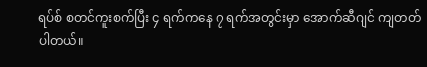ရပ်စ် စတင်ကူးစက်ပြီး ၄ ရက်ကနေ ၇ ရက်အတွင်းမှာ အောက်ဆီဂျင် ကျတတ်ပါတယ်။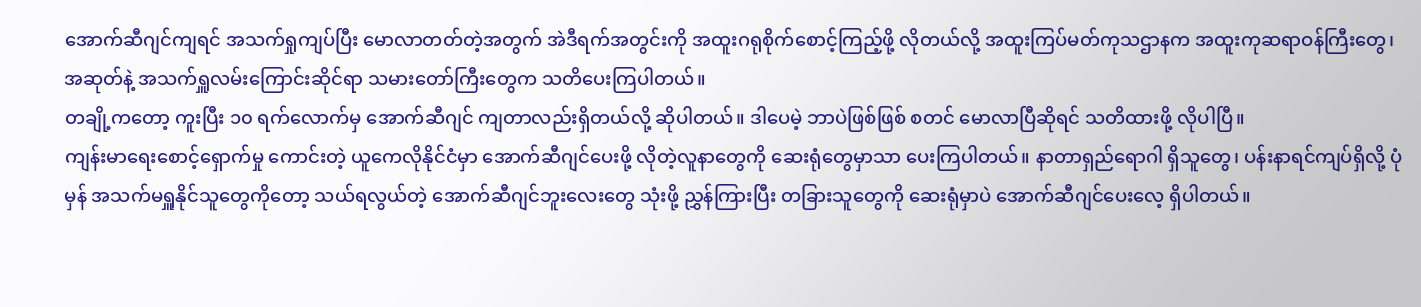အောက်ဆီဂျင်ကျရင် အသက်ရှုကျပ်ပြီး မောလာတတ်တဲ့အတွက် အဲဒီရက်အတွင်းကို အထူးဂရုစိုက်စောင့်ကြည့်ဖို့ လိုတယ်လို့ အထူးကြပ်မတ်ကုသဌာနက အထူးကုဆရာဝန်ကြီးတွေ၊ အဆုတ်နဲ့ အသက်ရှူလမ်းကြောင်းဆိုင်ရာ သမားတော်ကြီးတွေက သတိပေးကြပါတယ်။
တချို့ကတော့ ကူးပြီး ၁၀ ရက်လောက်မှ အောက်ဆီဂျင် ကျတာလည်းရှိတယ်လို့ ဆိုပါတယ်။ ဒါပေမဲ့ ဘာပဲဖြစ်ဖြစ် စတင် မောလာပြီဆိုရင် သတိထားဖို့ လိုပါပြီ။
ကျန်းမာရေးစောင့်ရှောက်မှု ကောင်းတဲ့ ယူကေလိုနိုင်ငံမှာ အောက်ဆီဂျင်ပေးဖို့ လိုတဲ့လူနာတွေကို ဆေးရုံတွေမှာသာ ပေးကြပါတယ်။ နာတာရှည်ရောဂါ ရှိသူတွေ၊ ပန်းနာရင်ကျပ်ရှိလို့ ပုံမှန် အသက်မရှူနိုင်သူတွေကိုတော့ သယ်ရလွယ်တဲ့ အောက်ဆီဂျင်ဘူးလေးတွေ သုံးဖို့ ညွှန်ကြားပြီး တခြားသူတွေကို ဆေးရုံမှာပဲ အောက်ဆီဂျင်ပေးလေ့ ရှိပါတယ်။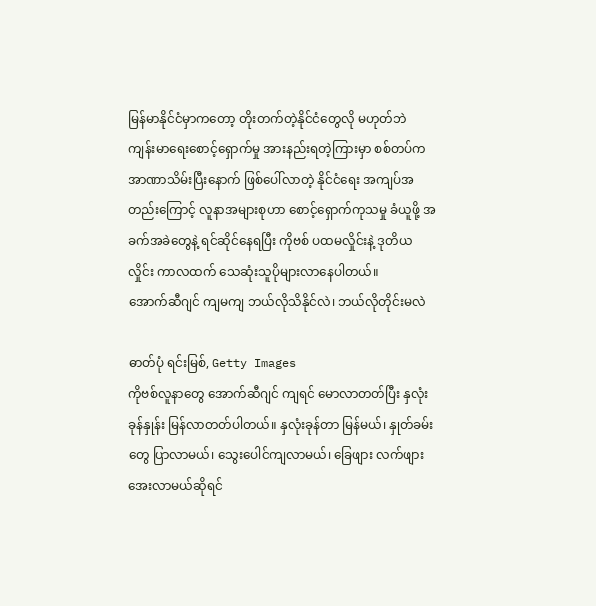မြန်မာနိုင်ငံမှာကတော့ တိုးတက်တဲ့နိုင်ငံတွေလို မဟုတ်ဘဲ ကျန်းမာရေးစောင့်ရှောက်မှု အားနည်းရတဲ့ကြားမှာ စစ်တပ်က အာဏာသိမ်းပြီးနောက် ဖြစ်ပေါ်လာတဲ့ နိုင်ငံရေး အကျပ်အတည်းကြောင့် လူနာအများစုဟာ စောင့်ရှောက်ကုသမှု ခံယူဖို့ အခက်အခဲတွေနဲ့ ရင်ဆိုင်နေရပြီး ကိုဗစ် ပထမလှိုင်းနဲ့ ဒုတိယလှိုင်း ကာလထက် သေဆုံးသူပိုများလာနေပါတယ်။
အောက်ဆီဂျင် ကျမကျ ဘယ်လိုသိနိုင်လဲ၊ ဘယ်လိုတိုင်းမလဲ

ဓာတ်ပုံ ရင်းမြစ်, Getty Images
ကိုဗစ်လူနာတွေ အောက်ဆီဂျင် ကျရင် မောလာတတ်ပြီး နှလုံးခုန်နှုန်း မြန်လာတတ်ပါတယ်။ နှလုံးခုန်တာ မြန်မယ်၊ နှုတ်ခမ်းတွေ ပြာလာမယ်၊ သွေးပေါင်ကျလာမယ်၊ ခြေဖျား လက်ဖျား အေးလာမယ်ဆိုရင်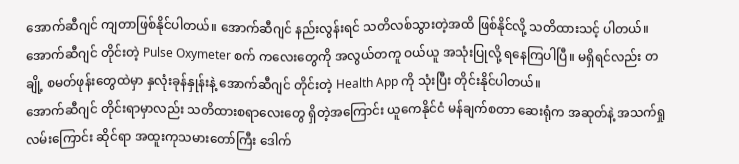အောက်ဆီဂျင် ကျတာဖြစ်နိုင်ပါတယ်။ အောက်ဆီဂျင် နည်းလွန်းရင် သတိလစ်သွားတဲ့အထိ ဖြစ်နိုင်လို့ သတိထားသင့် ပါတယ်။
အောက်ဆီဂျင် တိုင်းတဲ့ Pulse Oxymeter စက် ကလေးတွေကို အလွယ်တကူ ဝယ်ယူ အသုံးပြုလို့ ရနေကြပါပြီ။ မရှိရင်လည်း တချို့ စမတ်ဖုန်းတွေထဲမှာ နှလုံးခုန်နှုန်းနဲ့ အောက်ဆီဂျင် တိုင်းတဲ့ Health App ကို သုံးပြီး တိုင်းနိုင်ပါတယ်။
အောက်ဆီဂျင် တိုင်းရာမှာလည်း သတိထားစရာလေးတွေ ရှိတဲ့အကြောင်း ယူကေနိုင်ငံ မန်ချက်စတာ ဆေးရုံက အဆုတ်နဲ့ အသက်ရှုလမ်းကြောင်း ဆိုင်ရာ အထူးကုသမားတော်ကြီး ဒေါက်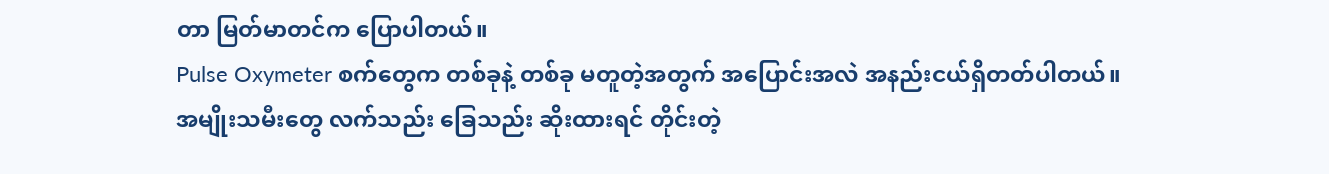တာ မြတ်မာတင်က ပြောပါတယ်။
Pulse Oxymeter စက်တွေက တစ်ခုနဲ့ တစ်ခု မတူတဲ့အတွက် အပြောင်းအလဲ အနည်းငယ်ရှိတတ်ပါတယ်။
အမျိုးသမီးတွေ လက်သည်း ခြေသည်း ဆိုးထားရင် တိုင်းတဲ့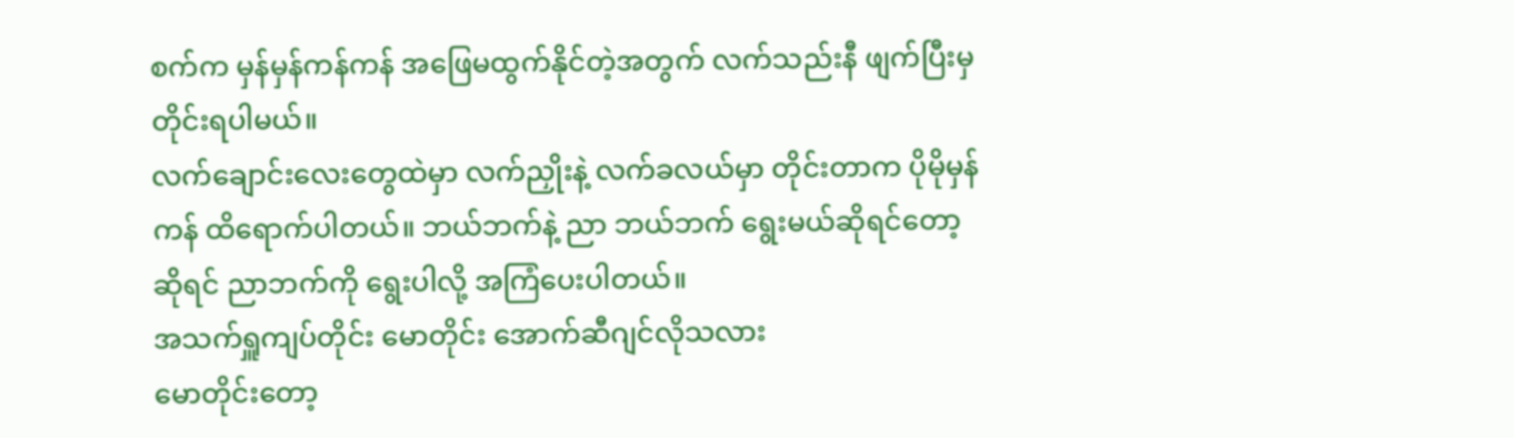စက်က မှန်မှန်ကန်ကန် အဖြေမထွက်နိုင်တဲ့အတွက် လက်သည်းနီ ဖျက်ပြီးမှ တိုင်းရပါမယ်။
လက်ချောင်းလေးတွေထဲမှာ လက်ညှိုးနဲ့ လက်ခလယ်မှာ တိုင်းတာက ပိုမိုမှန်ကန် ထိရောက်ပါတယ်။ ဘယ်ဘက်နဲ့ ညာ ဘယ်ဘက် ရွေးမယ်ဆိုရင်တော့ ဆိုရင် ညာဘက်ကို ရွေးပါလို့ အကြံပေးပါတယ်။
အသက်ရှူကျပ်တိုင်း မောတိုင်း အောက်ဆီဂျင်လိုသလား
မောတိုင်းတော့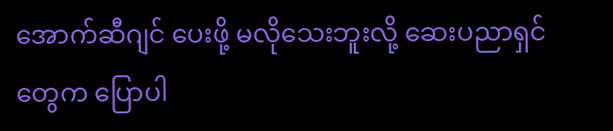အောက်ဆီဂျင် ပေးဖို့ မလိုသေးဘူးလို့ ဆေးပညာရှင်တွေက ပြောပါ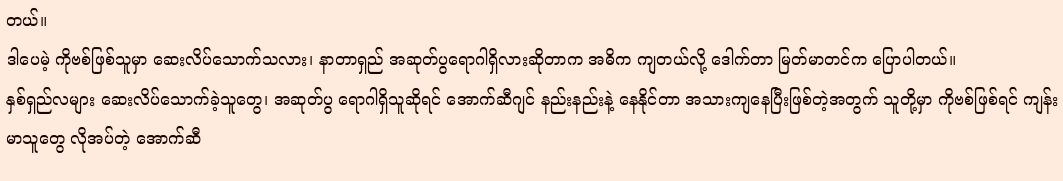တယ်။
ဒါပေမဲ့ ကိုဗစ်ဖြစ်သူမှာ ဆေးလိပ်သောက်သလား၊ နာတာရှည် အဆုတ်ပွရောဂါရှိလားဆိုတာက အဓိက ကျတယ်လို့ ဒေါက်တာ မြတ်မာတင်က ပြောပါတယ်။
နှစ်ရှည်လများ ဆေးလိပ်သောက်ခဲ့သူတွေ၊ အဆုတ်ပွ ရောဂါရှိသူဆိုရင် အောက်ဆီဂျင် နည်းနည်းနဲ့ နေနိုင်တာ အသားကျနေပြီးဖြစ်တဲ့အတွက် သူတို့မှာ ကိုဗစ်ဖြစ်ရင် ကျန်းမာသူတွေ လိုအပ်တဲ့ အောက်ဆီ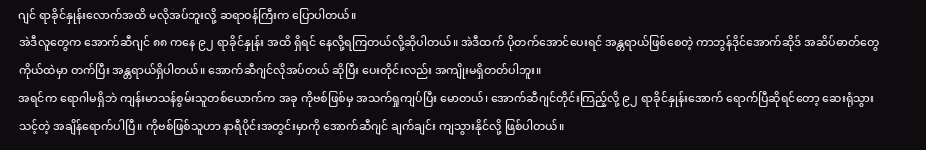ဂျင် ရာခိုင်နှုန်းလောက်အထိ မလိုအပ်ဘူးလို့ ဆရာဝန်ကြီးက ပြောပါတယ်။
အဲဒီလူတွေက အောက်ဆီဂျင် ၈၈ ကနေ ၉၂ ရာခိုင်နှုန်း အထိ ရှိရင် နေလို့ရကြတယ်လို့ဆိုပါတယ်။ အဲဒီထက် ပိုတက်အောင်ပေးရင် အန္တရာယ်ဖြစ်စေတဲ့ ကာဘွန်ဒိုင်အောက်ဆိုဒ် အဆိပ်ဓာတ်တွေ ကိုယ်ထဲမှာ တက်ပြီး အန္တရာယ်ရှိပါတယ်။ အောက်ဆီဂျင်လိုအပ်တယ် ဆိုပြီး ပေးတိုင်းလည်း အကျိုးမရှိတတ်ပါဘူး။
အရင်က ရောဂါမရှိဘဲ ကျန်းမာသန်စွမ်းသူတစ်ယောက်က အခု ကိုဗစ်ဖြစ်မှ အသက်ရှုကျပ်ပြီး မောတယ်၊ အောက်ဆီဂျင်တိုင်းကြည့်လို့ ၉၂ ရာခိုင်နှုန်းအောက် ရောက်ပြီဆိုရင်တော့ ဆေးရုံသွားသင့်တဲ့ အချိန်ရောက်ပါပြီ။ ကိုဗစ်ဖြစ်သူဟာ နာရီပိုင်းအတွင်းမှာကို အောက်ဆီဂျင် ချက်ချင်း ကျသွားနိုင်လို့ ဖြစ်ပါတယ်။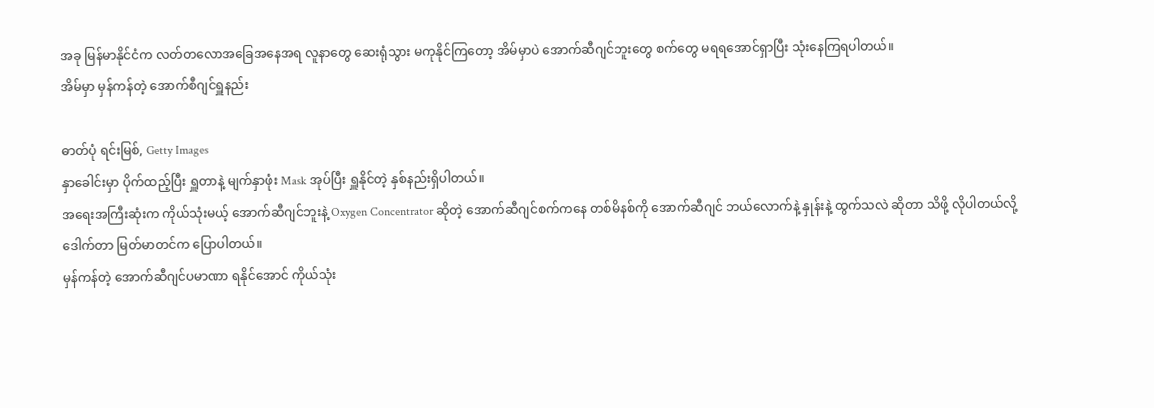အခု မြန်မာနိုင်ငံက လတ်တလောအခြေအနေအရ လူနာတွေ ဆေးရုံသွား မကုနိုင်ကြတော့ အိမ်မှာပဲ အောက်ဆီဂျင်ဘူးတွေ စက်တွေ မရရအောင်ရှာပြီး သုံးနေကြရပါတယ်။
အိမ်မှာ မှန်ကန်တဲ့ အောက်စီဂျင်ရှူနည်း

ဓာတ်ပုံ ရင်းမြစ်, Getty Images
နှာခေါင်းမှာ ပိုက်ထည့်ပြီး ရှူတာနဲ့ မျက်နှာဖုံး Mask အုပ်ပြီး ရှူနိုင်တဲ့ နှစ်နည်းရှိပါတယ်။
အရေးအကြီးဆုံးက ကိုယ်သုံးမယ့် အောက်ဆီဂျင်ဘူးနဲ့ Oxygen Concentrator ဆိုတဲ့ အောက်ဆီဂျင်စက်ကနေ တစ်မိနစ်ကို အောက်ဆီဂျင် ဘယ်လောက်နဲ့ နှုန်းနဲ့ ထွက်သလဲ ဆိုတာ သိဖို့ လိုပါတယ်လို့ ဒေါက်တာ မြတ်မာတင်က ပြောပါတယ်။
မှန်ကန်တဲ့ အောက်ဆီဂျင်ပမာဏာ ရနိုင်အောင် ကိုယ်သုံး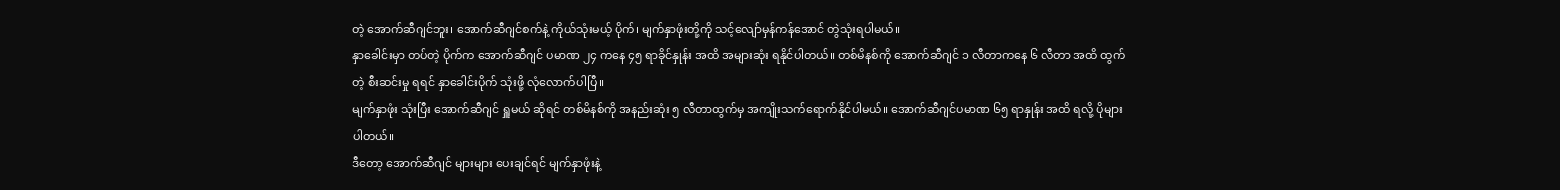တဲ့ အောက်ဆီဂျင်ဘူး၊ အောက်ဆီဂျင်စက်နဲ့ ကိုယ်သုံးမယ့် ပိုက်၊ မျက်နှာဖုံးတို့ကို သင့်လျော်မှန်ကန်အောင် တွဲသုံးရပါမယ်။
နှာခေါင်းမှာ တပ်တဲ့ ပိုက်က အောက်ဆီဂျင် ပမာဏ ၂၄ ကနေ ၄၅ ရာခိုင်နှုန်း အထိ အများဆုံး ရနိုင်ပါတယ်။ တစ်မိနစ်ကို အောက်ဆီဂျင် ၁ လီတာကနေ ၆ လီတာ အထိ ထွက်တဲ့ စီးဆင်းမှု ရရင် နှာခေါင်းပိုက် သုံးဖို့ လုံလောက်ပါပြီ။
မျက်နှာဖုံး သုံးပြီး အောက်ဆီဂျင် ရှူမယ် ဆိုရင် တစ်မိနစ်ကို အနည်းဆုံး ၅ လီတာထွက်မှ အကျိုးသက်ရောက်နိုင်ပါမယ်။ အောက်ဆီဂျင်ပမာဏ ၆၅ ရာနှုန်း အထိ ရလို့ ပိုများပါတယ်။
ဒီတော့ အောက်ဆီဂျင် များများ ပေးချင်ရင် မျက်နှာဖုံးနဲ့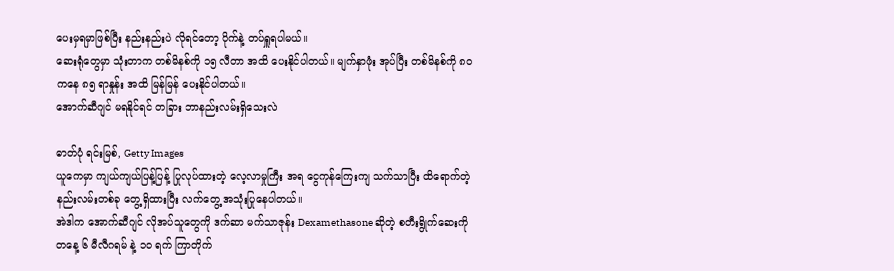ပေးမှရမှာဖြစ်ပြီး နည်းနည်းပဲ လိုရင်တော့ ပိုက်နဲ့ တပ်ရှူရပါမယ်။
ဆေးရုံတွေမှာ သုံးတာက တစ်မိနစ်ကို ၁၅ လီတာ အထိ ပေးနိုင်ပါတယ်။ မျက်နှာဖုံး အုပ်ပြီး တစ်မိနစ်ကို ၈၀ ကနေ ၈၅ ရာနှုန်း အထိ မြန်မြန် ပေးနိုင်ပါတယ်။
အောက်ဆီဂျင် မရနိုင်ရင် တခြား ဘာနည်းလမ်းရှိသေးလဲ

ဓာတ်ပုံ ရင်းမြစ်, Getty Images
ယူကေမှာ ကျယ်ကျယ်ပြန့်ပြန့် ပြုလုပ်ထားတဲ့ လေ့လာမှုကြီး အရ ငွေကုန်ကြေးကျ သက်သာပြီး ထိရောက်တဲ့ နည်းလမ်းတစ်ခု တွေ့ရှိထားပြီး လက်တွေ့ အသုံးပြုနေပါတယ်။
အဲဒါက အောက်ဆီဂျင် လိုအပ်သူတွေကို ဒက်ဆာ မက်သာဇုန်း Dexamethasone ဆိုတဲ့ စတီးရွိုက်ဆေးကို တနေ့ ၆ မီလီဂရမ် နဲ့ ၁၀ ရက် ကြာတိုက်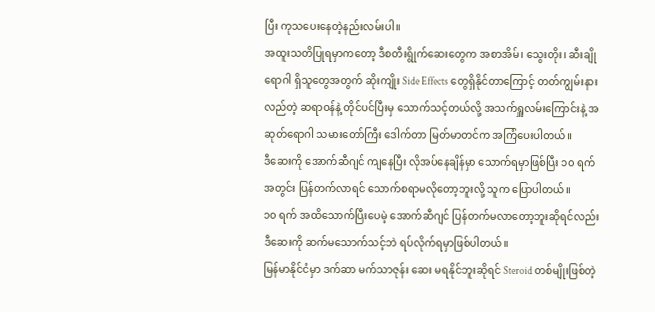ပြီး ကုသပေးနေတဲ့နည်းလမ်းပါ။
အထူးသတိပြုရမှာကတော့ ဒီစတီးရွိုက်ဆေးတွေက အစာအိမ်၊ သွေးတိုး၊ ဆီးချိုရောဂါ ရှိသူတွေအတွက် ဆိုးကျိုး Side Effects တွေရှိနိုင်တာကြောင့် တတ်ကျွမ်းနားလည်တဲ့ ဆရာဝန်နဲ့ တိုင်ပင်ပြီးမှ သောက်သင့်တယ်လို့ အသက်ရှူလမ်းကြောင်းနဲ့ အဆုတ်ရောဂါ သမားတော်ကြီး ဒေါက်တာ မြတ်မာတင်က အကြံပေးပါတယ်။
ဒီဆေးကို အောက်ဆီဂျင် ကျနေပြီး လိုအပ်နေချိန်မှာ သောက်ရမှာဖြစ်ပြီး ၁၀ ရက်အတွင်း ပြန်တက်လာရင် သောက်စရာမလိုတော့ဘူးလို့ သူက ပြောပါတယ်။
၁၀ ရက် အထိသောက်ပြီးပေမဲ့ အောက်ဆီဂျင် ပြန်တက်မလာတော့ဘူးဆိုရင်လည်း ဒီဆေးကို ဆက်မသောက်သင့်ဘဲ ရပ်လိုက်ရမှာဖြစ်ပါတယ်။
မြန်မာနိုင်ငံမှာ ဒက်ဆာ မက်သာဇုန်း ဆေး မရနိုင်ဘူးဆိုရင် Steroid တစ်မျိုးဖြစ်တဲ့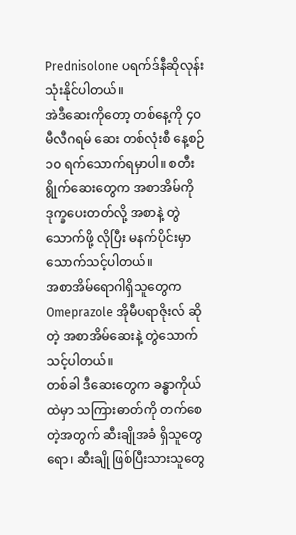Prednisolone ပရက်ဒ်နီဆိုလုန်း သုံးနိုင်ပါတယ်။
အဲဒီဆေးကိုတော့ တစ်နေ့ကို ၄၀ မီလီဂရမ် ဆေး တစ်လုံးစီ နေ့စဉ် ၁၀ ရက်သောက်ရမှာပါ။ စတီးရွိုက်ဆေးတွေက အစာအိမ်ကို ဒုက္ခပေးတတ်လို့ အစာနဲ့ တွဲသောက်ဖို့ လိုပြီး မနက်ပိုင်းမှာ သောက်သင့်ပါတယ်။
အစာအိမ်ရောဂါရှိသူတွေက Omeprazole အိုမီပရာဇိုးလ် ဆိုတဲ့ အစာအိမ်ဆေးနဲ့ တွဲသောက်သင့်ပါတယ်။
တစ်ခါ ဒီဆေးတွေက ခန္ဓာကိုယ်ထဲမှာ သကြားဓာတ်ကို တက်စေတဲ့အတွက် ဆီးချိုအခံ ရှိသူတွေရော၊ ဆီးချို ဖြစ်ပြီးသားသူတွေ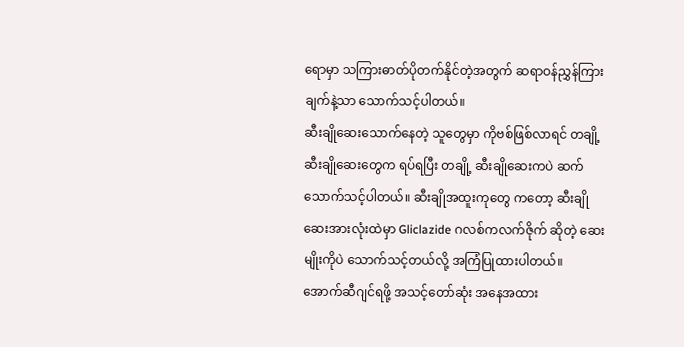ရောမှာ သကြားဓာတ်ပိုတက်နိုင်တဲ့အတွက် ဆရာဝန်ညွှန်ကြားချက်နဲ့သာ သောက်သင့်ပါတယ်။
ဆီးချိုဆေးသောက်နေတဲ့ သူတွေမှာ ကိုဗစ်ဖြစ်လာရင် တချို့ဆီးချိုဆေးတွေက ရပ်ရပြီး တချို့ ဆီးချိုဆေးကပဲ ဆက်သောက်သင့်ပါတယ်။ ဆီးချိုအထူးကုတွေ ကတော့ ဆီးချိုဆေးအားလုံးထဲမှာ Gliclazide ဂလစ်ကလက်ဇိုက် ဆိုတဲ့ ဆေးမျိုးကိုပဲ သောက်သင့်တယ်လို့ အကြံပြုထားပါတယ်။
အောက်ဆီဂျင်ရဖို့ အသင့်တော်ဆုံး အနေအထား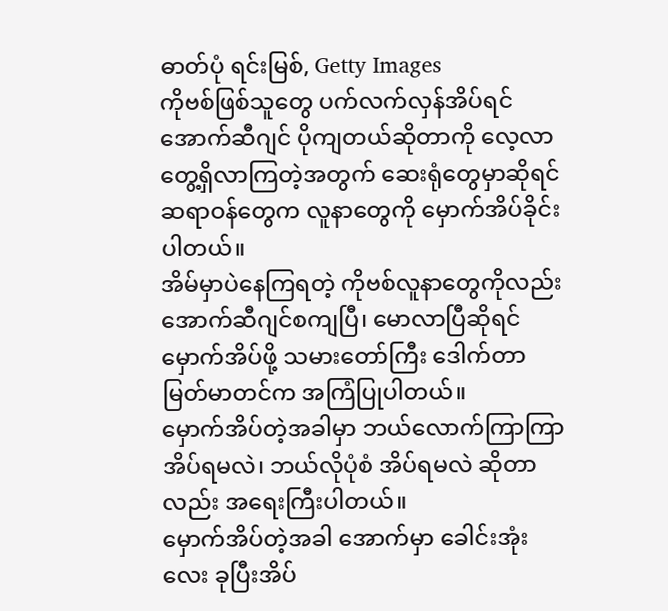ဓာတ်ပုံ ရင်းမြစ်, Getty Images
ကိုဗစ်ဖြစ်သူတွေ ပက်လက်လှန်အိပ်ရင် အောက်ဆီဂျင် ပိုကျတယ်ဆိုတာကို လေ့လာ တွေ့ရှိလာကြတဲ့အတွက် ဆေးရုံတွေမှာဆိုရင် ဆရာဝန်တွေက လူနာတွေကို မှောက်အိပ်ခိုင်းပါတယ်။
အိမ်မှာပဲနေကြရတဲ့ ကိုဗစ်လူနာတွေကိုလည်း အောက်ဆီဂျင်စကျပြီ၊ မောလာပြီဆိုရင် မှောက်အိပ်ဖို့ သမားတော်ကြီး ဒေါက်တာ မြတ်မာတင်က အကြံပြုပါတယ်။
မှောက်အိပ်တဲ့အခါမှာ ဘယ်လောက်ကြာကြာ အိပ်ရမလဲ၊ ဘယ်လိုပုံစံ အိပ်ရမလဲ ဆိုတာလည်း အရေးကြီးပါတယ်။
မှောက်အိပ်တဲ့အခါ အောက်မှာ ခေါင်းအုံးလေး ခုပြီးအိပ်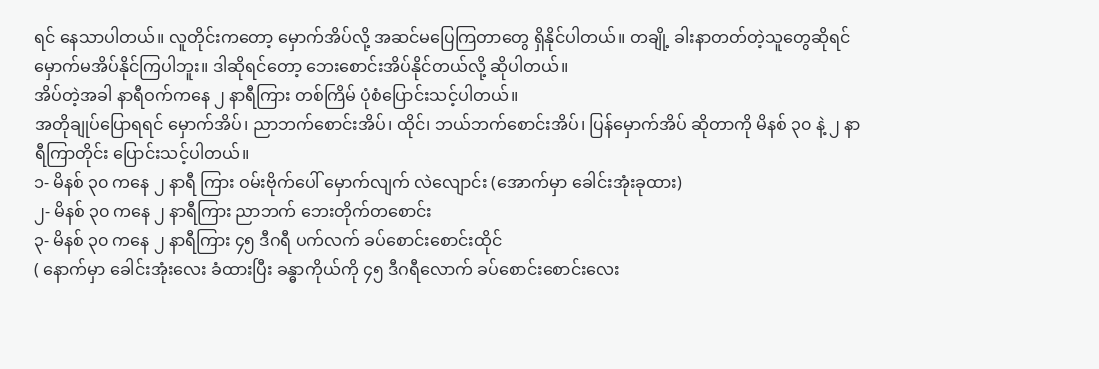ရင် နေသာပါတယ်။ လူတိုင်းကတော့ မှောက်အိပ်လို့ အဆင်မပြေကြတာတွေ ရှိနိုင်ပါတယ်။ တချို့ ခါးနာတတ်တဲ့သူတွေဆိုရင် မှောက်မအိပ်နိုင်ကြပါဘူး။ ဒါဆိုရင်တော့ ဘေးစောင်းအိပ်နိုင်တယ်လို့ ဆိုပါတယ်။
အိပ်တဲ့အခါ နာရီဝက်ကနေ ၂ နာရီကြား တစ်ကြိမ် ပုံစံပြောင်းသင့်ပါတယ်။
အတိုချုပ်ပြောရရင် မှောက်အိပ်၊ ညာဘက်စောင်းအိပ်၊ ထိုင်၊ ဘယ်ဘက်စောင်းအိပ်၊ ပြန်မှောက်အိပ် ဆိုတာကို မိနစ် ၃၀ နဲ့ ၂ နာရီကြာတိုင်း ပြောင်းသင့်ပါတယ်။
၁- မိနစ် ၃၀ ကနေ ၂ နာရီ ကြား ဝမ်းဗိုက်ပေါ် မှောက်လျက် လဲလျောင်း (အောက်မှာ ခေါင်းအုံးခုထား)
၂- မိနစ် ၃၀ ကနေ ၂ နာရီကြား ညာဘက် ဘေးတိုက်တစောင်း
၃- မိနစ် ၃၀ ကနေ ၂ နာရီကြား ၄၅ ဒီဂရီ ပက်လက် ခပ်စောင်းစောင်းထိုင်
( နောက်မှာ ခေါင်းအုံးလေး ခံထားပြီး ခန္ဓာကိုယ်ကို ၄၅ ဒီဂရီလောက် ခပ်စောင်းစောင်းလေး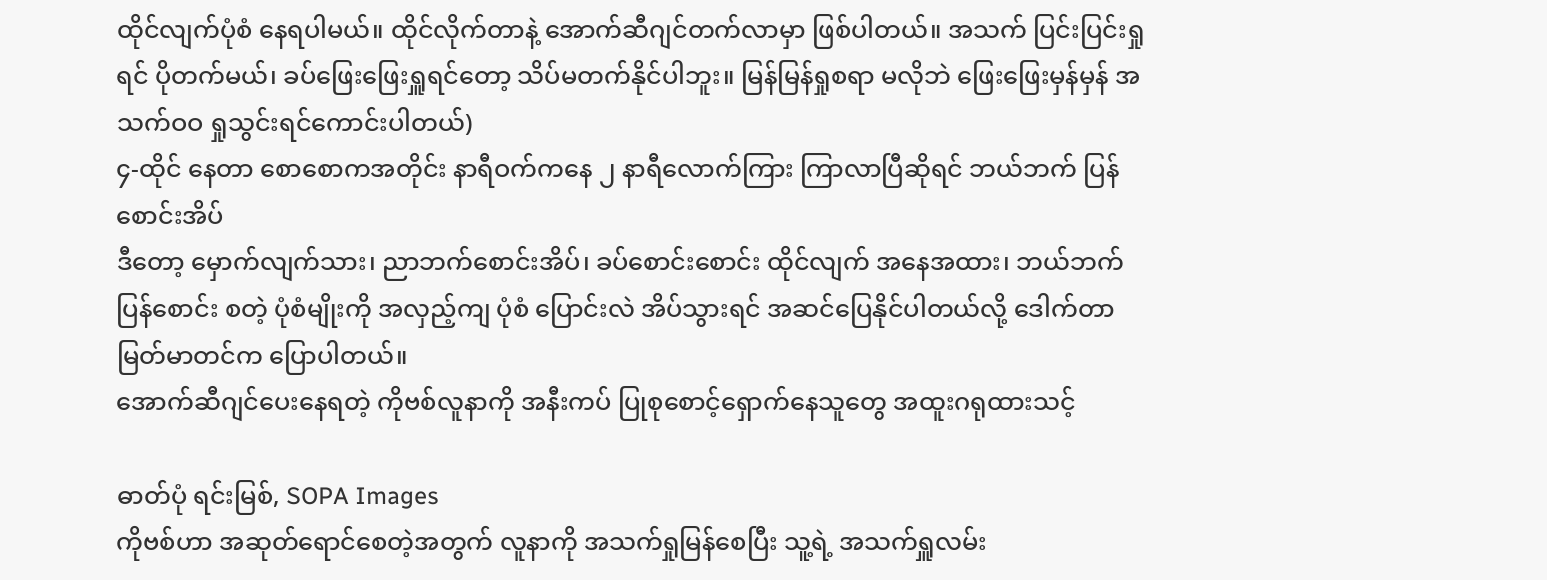ထိုင်လျက်ပုံစံ နေရပါမယ်။ ထိုင်လိုက်တာနဲ့ အောက်ဆီဂျင်တက်လာမှာ ဖြစ်ပါတယ်။ အသက် ပြင်းပြင်းရှုရင် ပိုတက်မယ်၊ ခပ်ဖြေးဖြေးရှူရင်တော့ သိပ်မတက်နိုင်ပါဘူး။ မြန်မြန်ရှုစရာ မလိုဘဲ ဖြေးဖြေးမှန်မှန် အသက်ဝဝ ရှုသွင်းရင်ကောင်းပါတယ်)
၄-ထိုင် နေတာ စောစောကအတိုင်း နာရီဝက်ကနေ ၂ နာရီလောက်ကြား ကြာလာပြီဆိုရင် ဘယ်ဘက် ပြန်စောင်းအိပ်
ဒီတော့ မှောက်လျက်သား၊ ညာဘက်စောင်းအိပ်၊ ခပ်စောင်းစောင်း ထိုင်လျက် အနေအထား၊ ဘယ်ဘက်ပြန်စောင်း စတဲ့ ပုံစံမျိုးကို အလှည့်ကျ ပုံစံ ပြောင်းလဲ အိပ်သွားရင် အဆင်ပြေနိုင်ပါတယ်လို့ ဒေါက်တာ မြတ်မာတင်က ပြောပါတယ်။
အောက်ဆီဂျင်ပေးနေရတဲ့ ကိုဗစ်လူနာကို အနီးကပ် ပြုစုစောင့်ရှောက်နေသူတွေ အထူးဂရုထားသင့်

ဓာတ်ပုံ ရင်းမြစ်, SOPA Images
ကိုဗစ်ဟာ အဆုတ်ရောင်စေတဲ့အတွက် လူနာကို အသက်ရှုမြန်စေပြီး သူ့ရဲ့ အသက်ရှူလမ်း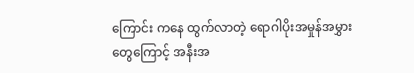ကြောင်း ကနေ ထွက်လာတဲ့ ရောဂါပိုးအမှုန်အမွှားတွေကြောင့် အနီးအ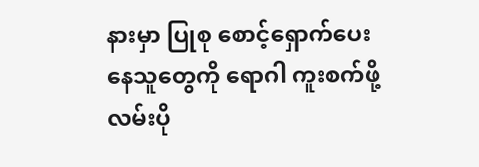နားမှာ ပြုစု စောင့်ရှောက်ပေးနေသူတွေကို ရောဂါ ကူးစက်ဖို့ လမ်းပို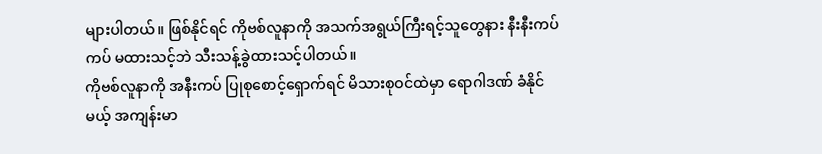များပါတယ်။ ဖြစ်နိုင်ရင် ကိုဗစ်လူနာကို အသက်အရွယ်ကြီးရင့်သူတွေနား နီးနီးကပ်ကပ် မထားသင့်ဘဲ သီးသန့်ခွဲထားသင့်ပါတယ်။
ကိုဗစ်လူနာကို အနီးကပ် ပြုစုစောင့်ရှောက်ရင် မိသားစုဝင်ထဲမှာ ရောဂါဒဏ် ခံနိုင်မယ့် အကျန်းမာ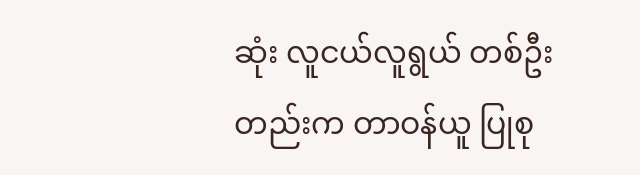ဆုံး လူငယ်လူရွယ် တစ်ဦးတည်းက တာဝန်ယူ ပြုစု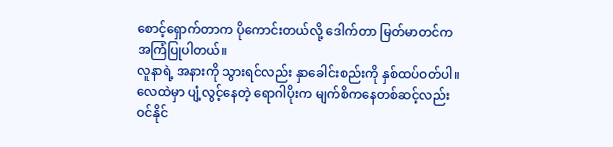စောင့်ရှောက်တာက ပိုကောင်းတယ်လို့ ဒေါက်တာ မြတ်မာတင်က အကြံပြုပါတယ်။
လူနာရဲ့ အနားကို သွားရင်လည်း နှာခေါင်းစည်းကို နှစ်ထပ်ဝတ်ပါ။ လေထဲမှာ ပျံ့လွင့်နေတဲ့ ရောဂါပိုးက မျက်စိကနေတစ်ဆင့်လည်း ဝင်နိုင်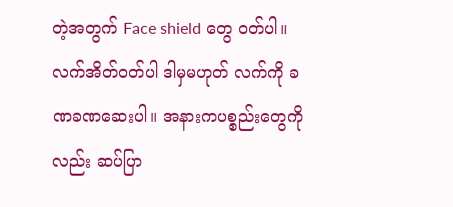တဲ့အတွက် Face shield တွေ ဝတ်ပါ။ လက်အိတ်၀တ်ပါ ဒါမှမဟုတ် လက်ကို ခဏခဏဆေးပါ။ အနားကပစ္စည်းတွေကိုလည်း ဆပ်ပြာ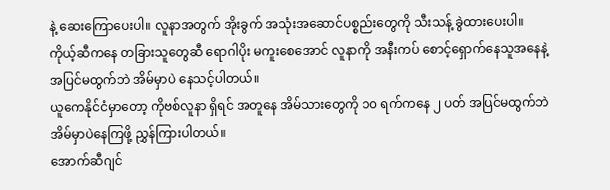နဲ့ ဆေးကြောပေးပါ။ လူနာအတွက် အိုးခွက် အသုံးအဆောင်ပစ္စည်းတွေကို သီးသန့် ခွဲထားပေးပါ။
ကိုယ့်ဆီကနေ တခြားသူတွေဆီ ရောဂါပိုး မကူးစေအောင် လူနာကို အနီးကပ် စောင့်ရှောက်နေသူအနေနဲ့ အပြင်မထွက်ဘဲ အိမ်မှာပဲ နေသင့်ပါတယ်။
ယူကေနိုင်ငံမှာတော့ ကိုဗစ်လူနာ ရှိရင် အတူနေ အိမ်သားတွေကို ၁၀ ရက်ကနေ ၂ ပတ် အပြင်မထွက်ဘဲ အိမ်မှာပဲနေကြဖို့ ညွှန်ကြားပါတယ်။
အောက်ဆီဂျင်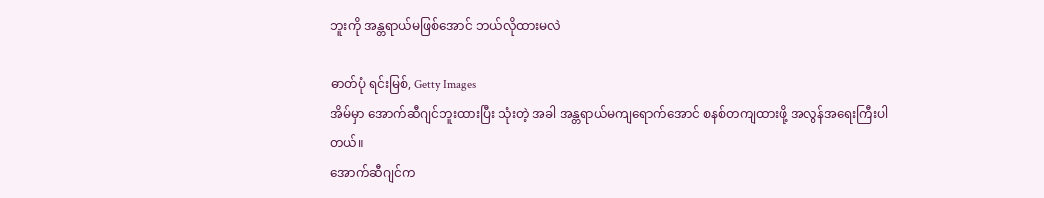ဘူးကို အန္တရာယ်မဖြစ်အောင် ဘယ်လိုထားမလဲ

ဓာတ်ပုံ ရင်းမြစ်, Getty Images
အိမ်မှာ အောက်ဆီဂျင်ဘူးထားပြီး သုံးတဲ့ အခါ အန္တရာယ်မကျရောက်အောင် စနစ်တကျထားဖို့ အလွန်အရေးကြီးပါတယ်။
အောက်ဆီဂျင်က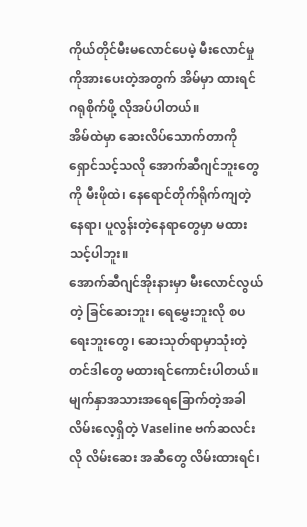ကိုယ်တိုင်မီးမလောင်ပေမဲ့ မီးလောင်မှုကိုအားပေးတဲ့အတွက် အိမ်မှာ ထားရင် ဂရုစိုက်ဖို့ လိုအပ်ပါတယ်။
အိမ်ထဲမှာ ဆေးလိပ်သောက်တာကို ရှောင်သင့်သလို အောက်ဆီဂျင်ဘူးတွေကို မီးဖိုထဲ၊ နေရောင်တိုက်ရိုက်ကျတဲ့နေရာ၊ ပူလွန်းတဲ့နေရာတွေမှာ မထားသင့်ပါဘူး။
အောက်ဆီဂျင်အိုးနားမှာ မီးလောင်လွယ်တဲ့ ခြင်ဆေးဘူး၊ ရေမွှေးဘူးလို စပရေးဘူးတွေ၊ ဆေးသုတ်ရာမှာသုံးတဲ့ တင်ဒါတွေ မထားရင်ကောင်းပါတယ်။
မျက်နှာအသားအရေခြောက်တဲ့အခါ လိမ်းလေ့ရှိတဲ့ Vaseline ဗက်ဆလင်းလို လိမ်းဆေး အဆီတွေ လိမ်းထားရင်၊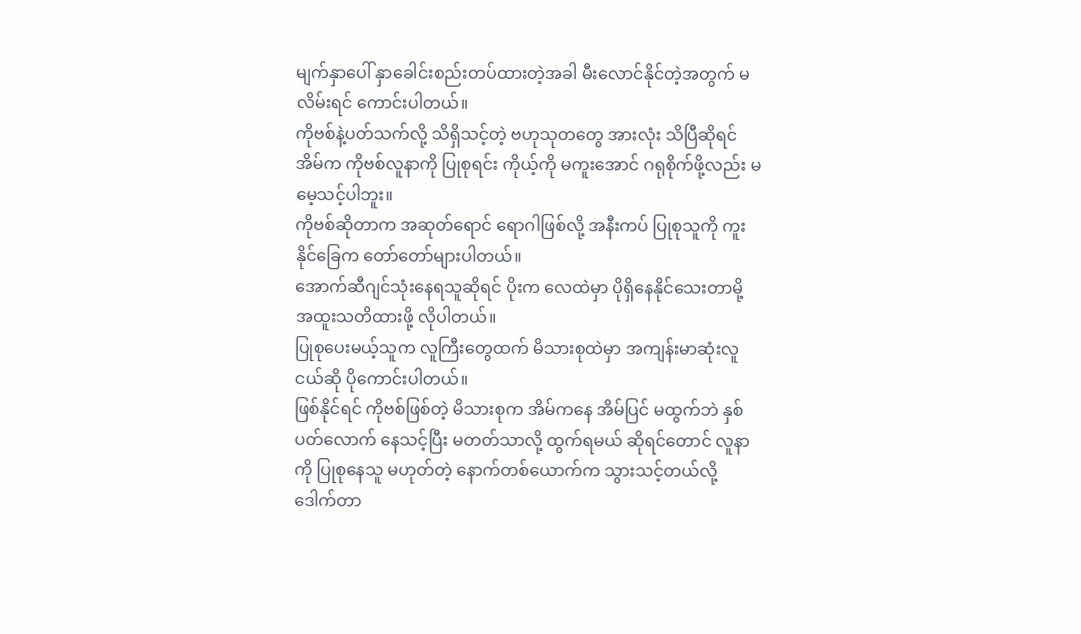မျက်နှာပေါ် နှာခေါင်းစည်းတပ်ထားတဲ့အခါ မီးလောင်နိုင်တဲ့အတွက် မလိမ်းရင် ကောင်းပါတယ်။
ကိုဗစ်နဲ့ပတ်သက်လို့ သိရှိသင့်တဲ့ ဗဟုသုတတွေ အားလုံး သိပြီဆိုရင် အိမ်က ကိုဗစ်လူနာကို ပြုစုရင်း ကိုယ့်ကို မကူးအောင် ဂရုစိုက်ဖို့လည်း မမေ့သင့်ပါဘူး။
ကိုဗစ်ဆိုတာက အဆုတ်ရောင် ရောဂါဖြစ်လို့ အနီးကပ် ပြုစုသူကို ကူးနိုင်ခြေက တော်တော်များပါတယ်။
အောက်ဆီဂျင်သုံးနေရသူဆိုရင် ပိုးက လေထဲမှာ ပိုရှိနေနိုင်သေးတာမို့ အထူးသတိထားဖို့ လိုပါတယ်။
ပြုစုပေးမယ့်သူက လူကြီးတွေထက် မိသားစုထဲမှာ အကျန်းမာဆုံးလူငယ်ဆို ပိုကောင်းပါတယ်။
ဖြစ်နိုင်ရင် ကိုဗစ်ဖြစ်တဲ့ မိသားစုက အိမ်ကနေ အိမ်ပြင် မထွက်ဘဲ နှစ်ပတ်လောက် နေသင့်ပြီး မတတ်သာလို့ ထွက်ရမယ် ဆိုရင်တောင် လူနာကို ပြုစုနေသူ မဟုတ်တဲ့ နောက်တစ်ယောက်က သွားသင့်တယ်လို့ ဒေါက်တာ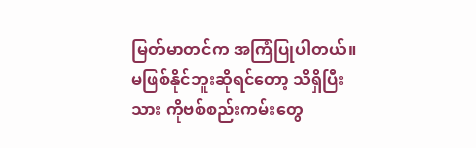မြတ်မာတင်က အကြံပြုပါတယ်။
မဖြစ်နိုင်ဘူးဆိုရင်တော့ သိရှိပြီးသား ကိုဗစ်စည်းကမ်းတွေ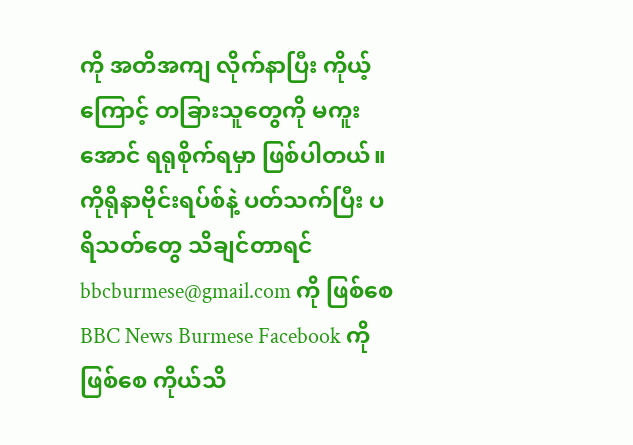ကို အတိအကျ လိုက်နာပြီး ကိုယ့်ကြောင့် တခြားသူတွေကို မကူးအောင် ရရုစိုက်ရမှာ ဖြစ်ပါတယ်။
ကိုရိုနာဗိုင်းရပ်စ်နဲ့ ပတ်သက်ပြီး ပရိသတ်တွေ သိချင်တာရင် bbcburmese@gmail.com ကို ဖြစ်စေ BBC News Burmese Facebook ကိုဖြစ်စေ ကိုယ်သိ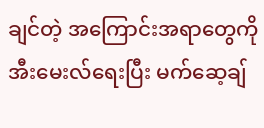ချင်တဲ့ အကြောင်းအရာတွေကို အီးမေးလ်ရေးပြီး မက်ဆေ့ချ်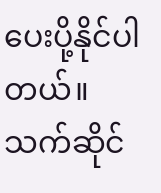ပေးပို့နိုင်ပါတယ်။ သက်ဆိုင်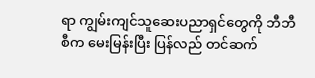ရာ ကျွမ်းကျင်သူဆေးပညာရှင်တွေကို ဘီဘီစီက မေးမြန်းပြီး ပြန်လည် တင်ဆက်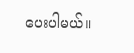ပေးပါမယ်။